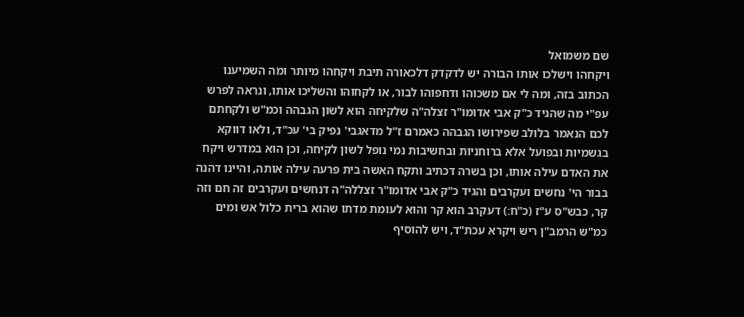שם משמואל
ויקחהו וישלכו אותו הבורה יש לדקדק דלכאורה תיבת ויקחהו מיותר ומה השמיענו הכתוב בזה, ומה לי אם משכוהו ודחפוהו לבור, או לקחוהו והשליכו אותו, ונראה לפרש עפ"י מה שהגיד כ"ק אבי אדומו"ר זצלה"ה שלקיחה הוא לשון הגבהה וכמ"ש ולקחתם לכם הנאמר בלולב שפירושו הגבהה כאמרם ז"ל מדאגבי' נפיק בי' עכ"ד, ולאו דווקא בגשמיות ובפועל אלא ברוחניות ובחשיבות נמי נופל לשון לקיחה, וכן הוא במדרש ויקח את האדם עילה אותו, וכן בשרה דכתיב ותקח האשה בית פרעה עילה אותה, והיינו דהנה בבור הי' נחשים ועקרבים והגיד כ"ק אבי אדומו"ר זצללה"ה דנחשים ועקרבים זה חם וזה קר, כבש"ס ע"ז (כ"ח:) דעקרב הוא קר והוא לעומת מדתו שהוא ברית כלול אש ומים כמ"ש הרמב"ן ריש ויקרא עכת"ד, ויש להוסיף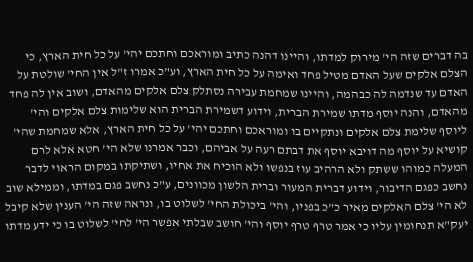בה דברים שזה הי' מירוק למדתו, והיינו דהנה כתיב ומוראכם וחתכם יהי' על כל חית הארץ, כי הצלם אלקים שעל האדם מטיל פחד ואימה על כל חית הארץ, וע"כ אמרו ז"ל אין החי' שולטת על האדם עד שנדמה לה כבהמה, והיינו שמחמת עבירה נסתלק צלם אלקים מהאדם, ושוב אין לה פחד מהאדם, והנה יוסף מדתו שמירת הברית, וידוע דשמירת הברית הוא שלימות צלם אלקים והי' ליוסף שלימת צלם אלקים ונתקיים בו ומוראכם וחתכם יהי' על כל חית הארץ, אלא שמחמת שהי' קושיא על יוסף מה דויבא יוסף את דבתם רעה על אביהם, וכבר אמרנו שלא הי' חטא אלא לרם המעלה כמוהו ששתק ולא הרהיב עוז בנפשו ולא הוכיח את אחיו, ושתיקתו במקום הראוי לדבר נחשב כפגם הדיבור, וידוע דברית המעור וברית הלשון מכוונים, ע"כ נחשב פגם במדתו, וממילא שוב לא הי' צלם האלקים מאיר כ"כ בפניו, והי' ביכולת החי' לשלוט בו, ונראה שזה הי' הענין שלא קיבל יעק"א תנחומין עליו כי אמר טרף טרף יוסף והי' חושב שבלתי אפשר הי' לחי' לשלוט בו כי ידע מדתו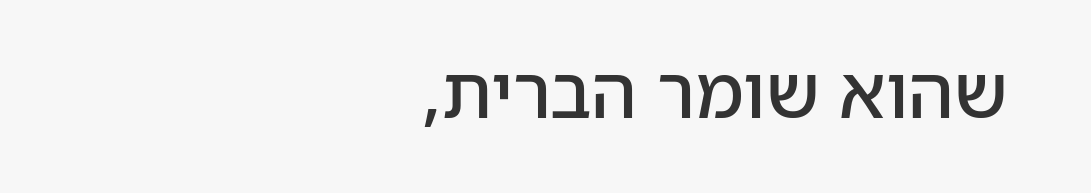שהוא שומר הברית,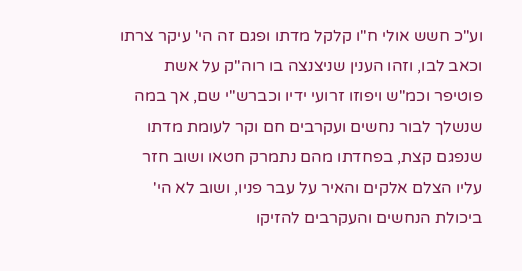וע"כ חשש אולי ח"ו קלקל מדתו ופגם זה הי' עיקר צרתו וכאב לבו, וזהו הענין שניצנצה בו רוה"ק על אשת פוטיפר וכמ"ש ויפוזו זרועי ידיו וכברש"י שם, אך במה שנשלך לבור נחשים ועקרבים חם וקר לעומת מדתו שנפגם קצת, בפחדתו מהם נתמרק חטאו ושוב חזר עליו הצלם אלקים והאיר על עבר פניו, ושוב לא הי' ביכולת הנחשים והעקרבים להזיקו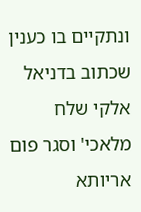ונתקיים בו כענין שכתוב בדניאל אלקי שלח מלאכי' וסגר פום אריותא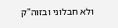ולא חבלוני ובזוה"ק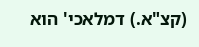(קצ"א.) דמלאכי' הוא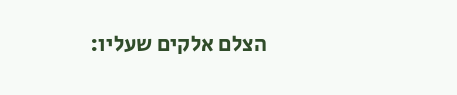הצלם אלקים שעליו: